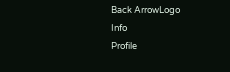Back ArrowLogo
Info
Profile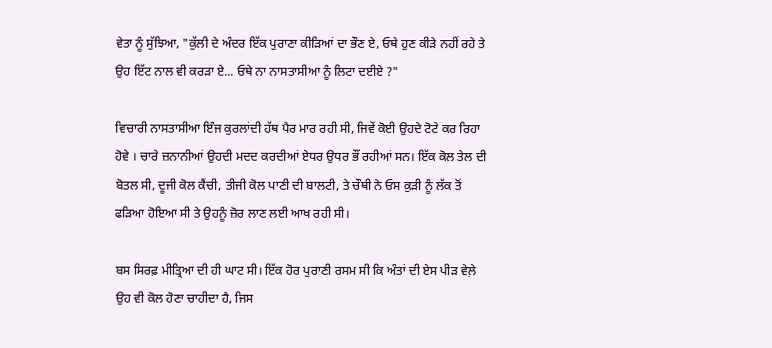ਵੇਤਾ ਨੂੰ ਸੁੱਝਿਆ, "ਕੁੱਲੀ ਦੇ ਅੰਦਰ ਇੱਕ ਪੁਰਾਣਾ ਕੀੜਿਆਂ ਦਾ ਭੌਣ ਏ, ਓਥੇ ਹੁਣ ਕੀੜੇ ਨਹੀਂ ਰਹੇ ਤੇ ਉਹ ਇੱਟ ਨਾਲ ਵੀ ਕਰੜਾ ਏ... ਓਥੇ ਨਾ ਨਾਸਤਾਸੀਆ ਨੂੰ ਲਿਟਾ ਦਈਏ ?"

ਵਿਚਾਰੀ ਨਾਸਤਾਸੀਆ ਇੰਜ ਕੁਰਲਾਂਦੀ ਹੱਥ ਪੈਰ ਮਾਰ ਰਹੀ ਸੀ, ਜਿਵੇਂ ਕੋਈ ਉਹਦੇ ਟੋਟੇ ਕਰ ਰਿਹਾ ਹੋਵੇ । ਚਾਰੇ ਜ਼ਨਾਨੀਆਂ ਉਹਦੀ ਮਦਦ ਕਰਦੀਆਂ ਏਧਰ ਉਧਰ ਭੌਂ ਰਹੀਆਂ ਸਨ। ਇੱਕ ਕੋਲ ਤੇਲ ਦੀ ਬੋਤਲ ਸੀ, ਦੂਜੀ ਕੋਲ ਕੈਂਚੀ, ਤੀਜੀ ਕੋਲ ਪਾਣੀ ਦੀ ਬਾਲਟੀ, ਤੇ ਚੌਥੀ ਨੇ ਓਸ ਕੁੜੀ ਨੂੰ ਲੱਕ ਤੋਂ ਫੜਿਆ ਹੋਇਆ ਸੀ ਤੇ ਉਹਨੂੰ ਜ਼ੋਰ ਲਾਣ ਲਈ ਆਖ ਰਹੀ ਸੀ।

ਬਸ ਸਿਰਫ਼ ਮੀਤ੍ਰਿਆ ਦੀ ਹੀ ਘਾਟ ਸੀ। ਇੱਕ ਹੋਰ ਪੁਰਾਣੀ ਰਸਮ ਸੀ ਕਿ ਅੰਤਾਂ ਦੀ ਏਸ ਪੀੜ ਵੇਲ਼ੇ ਉਹ ਵੀ ਕੋਲ ਹੋਣਾ ਚਾਹੀਦਾ ਹੈ, ਜਿਸ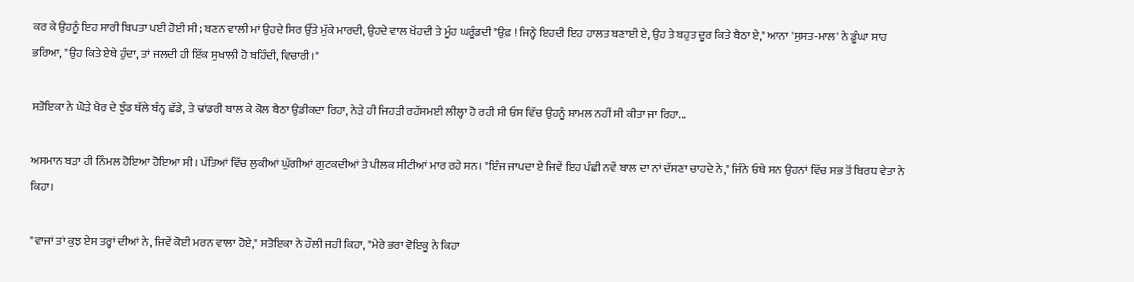ਕਰ ਕੇ ਉਹਨੂੰ ਇਹ ਸਾਰੀ ਬਿਪਤਾ ਪਈ ਹੋਈ ਸੀ; ਬਣਨ ਵਾਲੀ ਮਾਂ ਉਹਦੇ ਸਿਰ ਉੱਤੇ ਮੁੱਕੇ ਮਾਰਦੀ, ਉਹਦੇ ਵਾਲ ਖੋਂਹਦੀ ਤੇ ਮੂੰਹ ਘਰੂੰਡਦੀ "ਉਫ਼ ! ਜਿਨ੍ਹੇ ਇਹਦੀ ਇਹ ਹਾਲਤ ਬਣਾਈ ਏ, ਉਹ ਤੇ ਬਹੁਤ ਦੂਰ ਕਿਤੇ ਬੈਠਾ ਏ," ਆਨਾ 'ਸੁਸਤ-ਮਾਲ' ਨੇ ਡੂੰਘਾ ਸਾਹ ਭਰਿਆ, "ਉਹ ਕਿਤੇ ਏਥੇ ਹੁੰਦਾ, ਤਾਂ ਜਲਦੀ ਹੀ ਇੱਕ ਸੁਖਾਲੀ ਹੋ ਬਹਿੰਦੀ, ਵਿਚਾਰੀ।"

ਸਤੋਇਕਾ ਨੇ ਘੋੜੇ ਖੈਰ ਦੇ ਝੁੰਡ ਥੱਲੇ ਬੰਨ੍ਹ ਛੱਡੇ, ਤੇ ਢਾਂਡਰੀ ਬਾਲ ਕੇ ਕੋਲ ਬੈਠਾ ਉਡੀਕਦਾ ਰਿਹਾ, ਨੇੜੇ ਹੀ ਜਿਹੜੀ ਰਹੱਸਮਈ ਲੀਲ੍ਹਾ ਹੋ ਰਹੀ ਸੀ ਓਸ ਵਿੱਚ ਉਹਨੂੰ ਸ਼ਾਮਲ ਨਹੀਂ ਸੀ ਕੀਤਾ ਜਾ ਰਿਹਾ...

ਅਸਮਾਨ ਬੜਾ ਹੀ ਨਿੰਮਲ ਹੋਇਆ ਹੋਇਆ ਸੀ। ਪੱਤਿਆਂ ਵਿੱਚ ਲੁਕੀਆਂ ਘੁੱਗੀਆਂ ਗੁਟਕਦੀਆਂ ਤੇ ਪੀਲਕ ਸੀਟੀਆਂ ਮਾਰ ਰਹੇ ਸਨ। "ਇੰਜ ਜਾਪਦਾ ਏ ਜਿਵੇਂ ਇਹ ਪੰਛੀ ਨਵੇਂ ਬਾਲ ਦਾ ਨਾਂ ਦੱਸਣਾ ਚਾਹਦੇ ਨੇ," ਜਿੰਨੇ ਓਥੇ ਸਨ ਉਹਨਾਂ ਵਿੱਚ ਸਭ ਤੋਂ ਬਿਰਧ ਵੇਤਾ ਨੇ ਕਿਹਾ।

"ਵਾਜਾਂ ਤਾਂ ਕੁਝ ਏਸ ਤਰ੍ਹਾਂ ਦੀਆਂ ਨੇ, ਜਿਵੇਂ ਕੋਈ ਮਰਨ ਵਾਲਾ ਹੋਏ," ਸਤੋਇਕਾ ਨੇ ਹੌਲੀ ਜਹੀ ਕਿਹਾ, "ਮੇਰੇ ਭਰਾ ਵੋਇਕੂ ਨੇ ਕਿਹਾ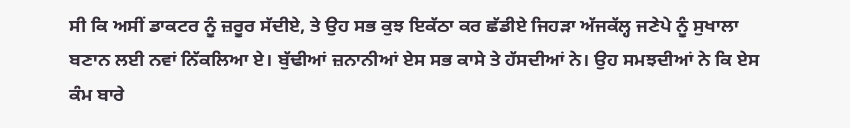ਸੀ ਕਿ ਅਸੀਂ ਡਾਕਟਰ ਨੂੰ ਜ਼ਰੂਰ ਸੱਦੀਏ, ਤੇ ਉਹ ਸਭ ਕੁਝ ਇਕੱਠਾ ਕਰ ਛੱਡੀਏ ਜਿਹੜਾ ਅੱਜਕੱਲ੍ਹ ਜਣੇਪੇ ਨੂੰ ਸੁਖਾਲਾ ਬਣਾਨ ਲਈ ਨਵਾਂ ਨਿੱਕਲਿਆ ਏ। ਬੁੱਢੀਆਂ ਜ਼ਨਾਨੀਆਂ ਏਸ ਸਭ ਕਾਸੇ ਤੇ ਹੱਸਦੀਆਂ ਨੇ। ਉਹ ਸਮਝਦੀਆਂ ਨੇ ਕਿ ਏਸ ਕੰਮ ਬਾਰੇ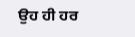ਉਹ ਹੀ ਹਰ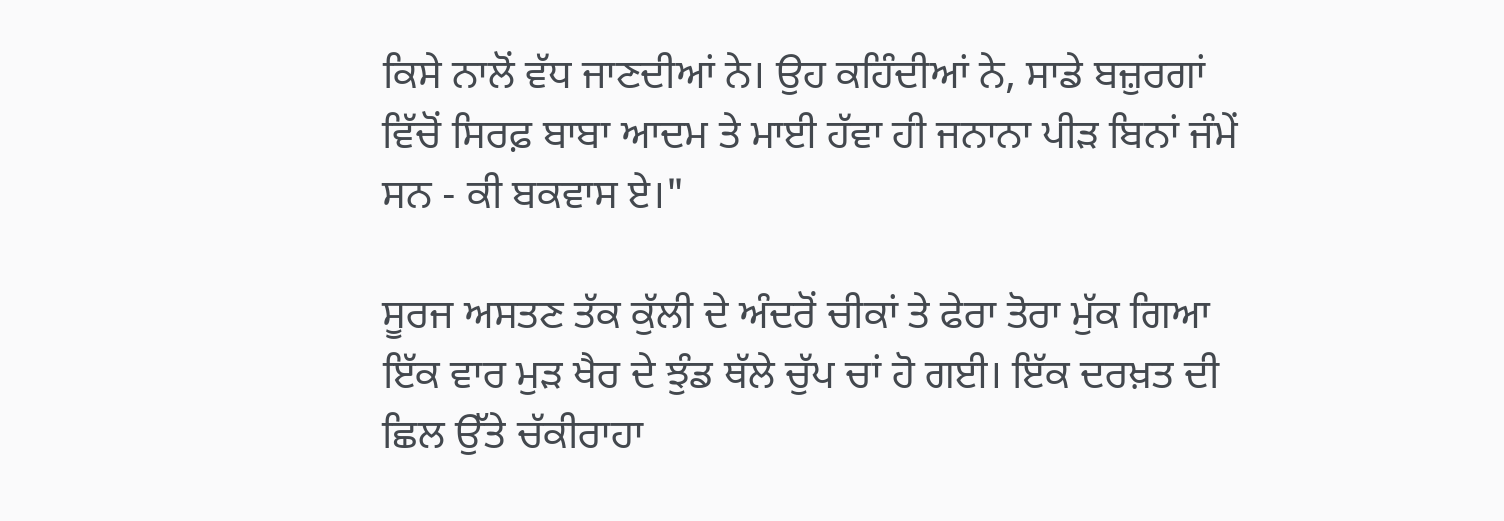ਕਿਸੇ ਨਾਲੋਂ ਵੱਧ ਜਾਣਦੀਆਂ ਨੇ। ਉਹ ਕਹਿੰਦੀਆਂ ਨੇ, ਸਾਡੇ ਬਜ਼ੁਰਗਾਂ ਵਿੱਚੋਂ ਸਿਰਫ਼ ਬਾਬਾ ਆਦਮ ਤੇ ਮਾਈ ਹੱਵਾ ਹੀ ਜਨਾਨਾ ਪੀੜ ਬਿਨਾਂ ਜੰਮੇਂ ਸਨ - ਕੀ ਬਕਵਾਸ ਏ।"

ਸੂਰਜ ਅਸਤਣ ਤੱਕ ਕੁੱਲੀ ਦੇ ਅੰਦਰੋਂ ਚੀਕਾਂ ਤੇ ਫੇਰਾ ਤੋਰਾ ਮੁੱਕ ਗਿਆ ਇੱਕ ਵਾਰ ਮੁੜ ਖੈਰ ਦੇ ਝੁੰਡ ਥੱਲੇ ਚੁੱਪ ਚਾਂ ਹੋ ਗਈ। ਇੱਕ ਦਰਖ਼ਤ ਦੀ ਛਿਲ ਉੱਤੇ ਚੱਕੀਰਾਹਾ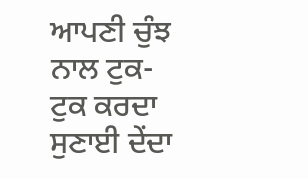ਆਪਣੀ ਚੁੰਝ ਨਾਲ ਟੁਕ-ਟੁਕ ਕਰਦਾ ਸੁਣਾਈ ਦੇਂਦਾ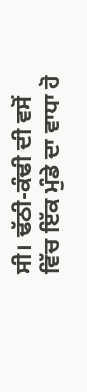ਸੀ। ਢੱਠੀ-ਕੰਢੀ ਦੀ ਵਸੋਂ ਵਿੱਚ ਇੱਕ ਮੁੰਡੇ ਦਾ ਵਾਧਾ ਹੋ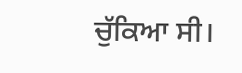ਚੁੱਕਿਆ ਸੀ।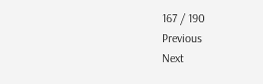167 / 190
Previous
Next